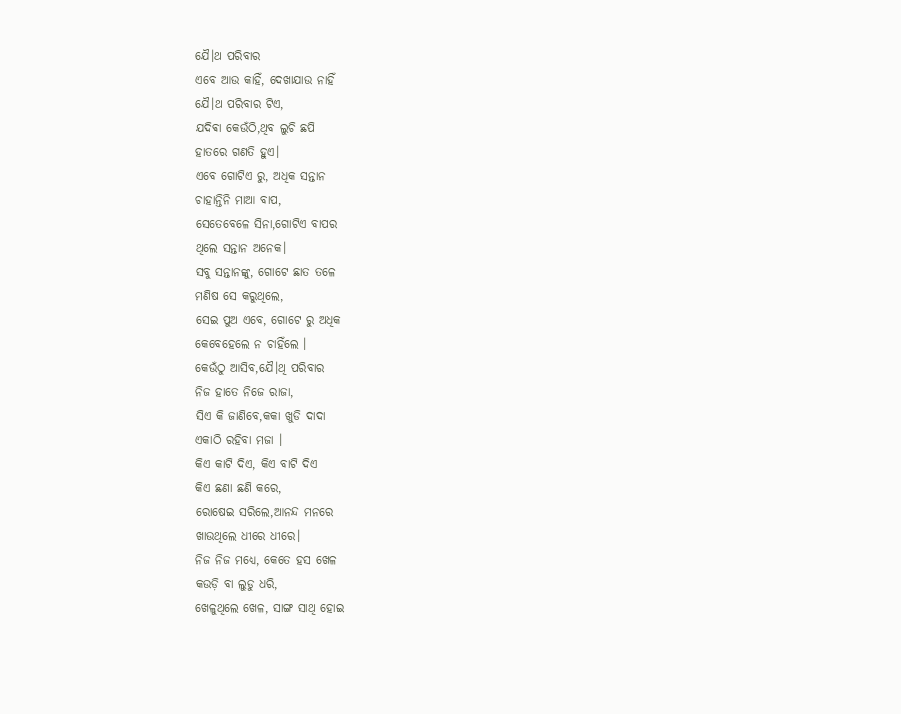ଯୈ।ଥ ପରିବାର
ଏବେ ଆଉ କାହିଁ, ଦେଖାଯାଉ ନାହିଁ
ଯୈ।ଥ ପରିବାର ଟିଏ,
ଯଦିଵା କେଉଁଠି,ଥିବ ଲୁଚି ଛପି
ହାତରେ ଗଣତି ହୁଏ।
ଏବେ ଗୋଟିଏ ରୁ, ଅଧିକ ସନ୍ତାନ
ଚାହାନ୍ତିନି ମାଆ ବାପ,
ସେତେବେଳେ ସିନା,ଗୋଟିଏ ବାପର
ଥିଲେ ସନ୍ତାନ ଅନେକ।
ସବୁ ସନ୍ତାନଙ୍କୁ, ଗୋଟେ ଛାତ ତଳେ
ମଣିଷ ସେ କରୁଥିଲେ,
ସେଇ ପୁଅ ଏବେ, ଗୋଟେ ରୁ ଅଧିକ
କେବେହେଲେ ନ ଚାହିଁଲେ ।
କେଉଁଠୁ ଆସିବ,ଯୈ।ଥି ପରିବାର
ନିଜ ହାତେ ନିଜେ ରାଜା,
ସିଏ କି ଜାଣିବେ,କକା ଖୁଡି ଦାଦା
ଏକାଠି ରହିବା ମଜା ।
କିଏ କାଟି ଦିଏ, କିଏ ବାଟି ଦିଏ
କିଏ ଛଣା ଛଣି କରେ,
ରୋଷେଇ ସରିଲେ,ଆନନ୍ଦ ମନରେ
ଖାଉଥିଲେ ଧୀରେ ଧୀରେ।
ନିଜ ନିଜ ମଧ୍ୟେ, କେତେ ହସ ଖେଳ
କଉଡ଼ି ବା ଲୁଡୁ ଧରି,
ଖେଳୁଥିଲେ ଖେଳ, ସାଙ୍ଗ ସାଥି ହୋଇ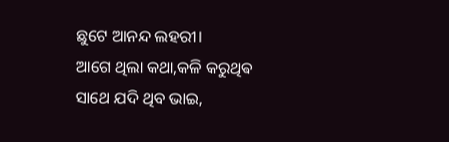ଛୁଟେ ଆନନ୍ଦ ଲହରୀ।
ଆଗେ ଥିଲା କଥା,କଳି କରୁଥିଵ
ସାଥେ ଯଦି ଥିବ ଭାଇ,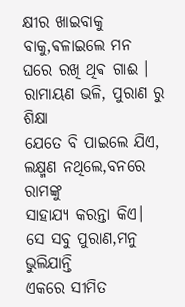କ୍ଷୀର ଖାଇବାକୁ ବାକୁ,ଵଳାଇଲେ ମନ
ଘରେ ରଖି ଥିଵ ଗାଈ ।
ରାମାୟଣ ଭଳି, ପୁରାଣ ରୁ ଶିକ୍ଷା
ଯେତେ ବି ପାଇଲେ ଯିଏ,
ଲକ୍ଷ୍ମଣ ନଥିଲେ,ବନରେ ରାମଙ୍କୁ
ସାହାଯ୍ୟ କରନ୍ତା କିଏ।
ସେ ସବୁ ପୁରାଣ,ମନୁ ଭୁଲିଯାନ୍ତି
ଏକରେ ସୀମିତ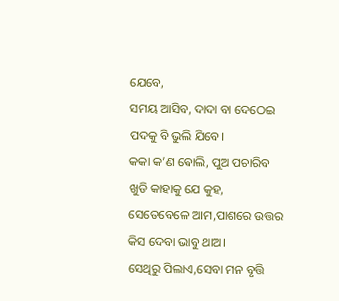ଯେବେ,
ସମୟ ଆସିବ, ଦାଦା ବା ଦେଠେଇ
ପଦକୁ ବି ଭୁଲି ଯିବେ।
କକା କ’ଣ ଵୋଲି, ପୁଅ ପଚାରିବ
ଖୁଡି କାହାକୁ ଯେ କୁହ,
ସେତେବେଳେ ଆମ,ପାଶରେ ଉତ୍ତର
କିସ ଦେବା ଭାବୁ ଥାଅ।
ସେଥିରୁ ପିଲାଏ,ସେବା ମନ ବୃତ୍ତି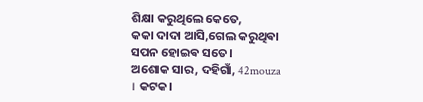ଶିକ୍ଷା କରୁଥିଲେ କେତେ,
କକା ଦାଦା ଆସି,ଗେଲ କରୁଥିଵା
ସପନ ହୋଇଵ ସତେ।
ଅଶୋକ ସାର, ଦହିଗାଁ, 42mouza
। କଟକ।